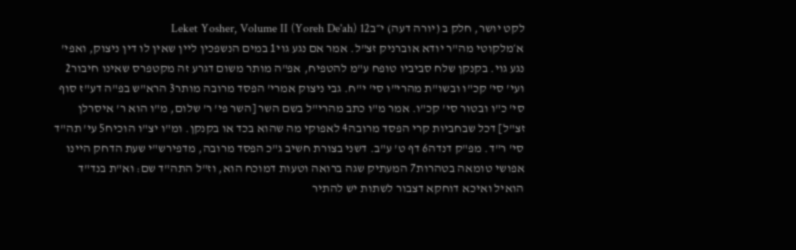לקט יושר, חלק ב (יורה דעה) י״בLeket Yosher, Volume II (Yoreh De'ah) 12
א׳מלקוטי מה"ר יודא אוברניק זצ"ל. אמר אם נגע גוי1 במים הנשפכין ליין שאין לו דין ניצוק, ואפי' נגע גוי. בקנקן שלח סביביו טופח ע"מ להטפיח, אפ"ה מותר משום דגרע זה מקטפרס שאינו חיבור2 ועי' סי' קכ"ו ובשו"ת מהרי"ו סי' י"ח. גבי ניצוק אמרי' הפסד מרובה מותר3 הרא"ש בפ"ה דע"ז סוף סי' כ"ו ובטור סי' קכ"ו. אמר מ"ו כתב מהרי"ל בשם השר [השר פי' ר' שלום, מ"ו הוא ר' איסרלן זצ"ל] דכל שבחביות קרי הפסד מרובה4 לאפוקי מה שהוא בכד או בקנקן. ומ"ו יצ"ו הוכיח5 עי' תה"ד סי' ר"ד. מפ"ק דנדה6 דף ט' ע"ב. דשני בצורת חשיב ג"כ הפסד מרובה, מדפירש"י שעת הדחק היינו אפושי טומאה בטהרות7 המעתיק שגה ברואה וטעות דמוכח הוא, וז"ל התה"ד שם: וא"ת בנד"ד הואיל ואיכא דוחקא דצבור לשתות יש להתיר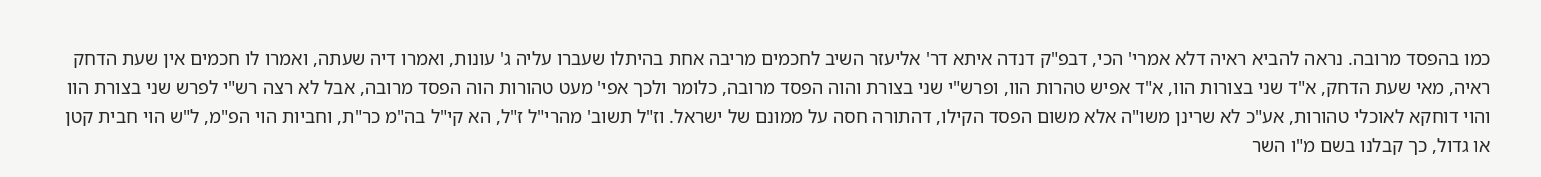כמו בהפסד מרובה. נראה להביא ראיה דלא אמרי' הכי, דבפ"ק דנדה איתא דר' אליעזר השיב לחכמים מריבה אחת בהיתלו שעברו עליה ג' עונות, ואמרו דיה שעתה, ואמרו לו חכמים אין שעת הדחק ראיה, מאי שעת הדחק, א"ד שני בצורות הוו, א"ד אפיש טהרות הוו, ופרש"י שני בצורת והוה הפסד מרובה, כלומר ולכך אפי' מעט טהורות הוה הפסד מרובה, אבל לא רצה רש"י לפרש שני בצורת הוו והוי דוחקא לאוכלי טהורות, אע"כ לא שרינן משו"ה אלא משום הפסד הקילו, דהתורה חסה על ממונם של ישראל. וז"ל תשוב' מהרי"ל ז"ל, הא קי"ל בה"מ כר"ת, וחביות הוי הפ"מ, ל"ש הוי חבית קטן או גדול, כך קבלנו בשם מ"ו השר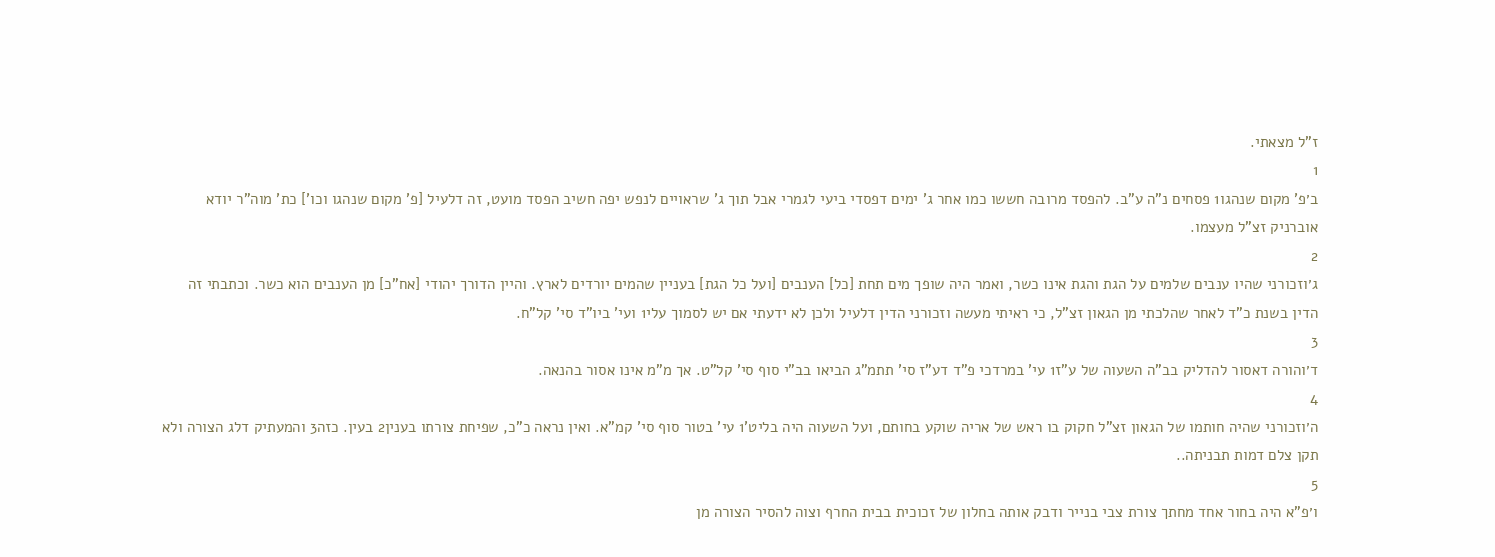ז"ל מצאתי.
1
ב׳פ' מקום שנהגו1 פסחים נ"ה ע"ב. להפסד מרובה חששו כמו אחר ג' ימים דפסדי ביעי לגמרי אבל תוך ג' שראויים לנפש יפה חשיב הפסד מועט, זה דלעיל [פ' מקום שנהגו וכו'] כת' מוה"ר יודא אוברניק זצ"ל מעצמו.
2
ג׳וזכורני שהיו ענבים שלמים על הגת והגת אינו כשר, ואמר היה שופך מים תחת [כל] הענבים [ועל כל הגת] בעניין שהמים יורדים לארץ. והיין הדורך יהודי [אח"כ] מן הענבים הוא כשר. וכתבתי זה הדין בשנת כ"ד לאחר שהלכתי מן הגאון זצ"ל, כי ראיתי מעשה וזכורני הדין דלעיל ולכן לא ידעתי אם יש לסמוך עלי1 ועי' ביו"ד סי' קל"ח.
3
ד׳והורה דאסור להדליק בב"ה השעוה של ע"ז1 עי' במרדכי פ"ד דע"ז סי' תתמ"ג הביאו בב"י סוף סי' קל"ט. אך מ"מ אינו אסור בהנאה.
4
ה׳וזכורני שהיה חותמו של הגאון זצ"ל חקוק בו ראש של אריה שוקע בחותם, ועל השעוה היה בליט'1 עי' בטור סוף סי' קמ"א. ואין נראה כ"כ, שפיחת צורתו בענין2 בעין. כזה3 והמעתיק דלג הצורה ולא תקן צלם דמות תבניתה..
5
ו׳פ"א היה בחור אחד מחתך צורת צבי בנייר ודבק אותה בחלון של זכוכית בבית החרף וצוה להסיר הצורה מן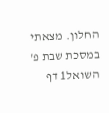החלון. מצאתי במסכת שבת פ' השואל1 דף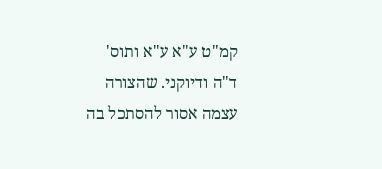קמ"ט ע"א ע"א ותוס' ד"ה ודיוקני. שהצורה עצמה אסור להסתכל בה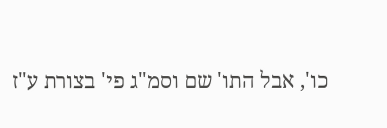כו', אבל התו' שם וסמ"ג פי' בצורת ע"ז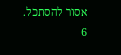אסור להסתכל.
6